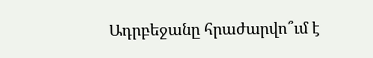Ադրբեջանը հրաժարվո՞ւմ է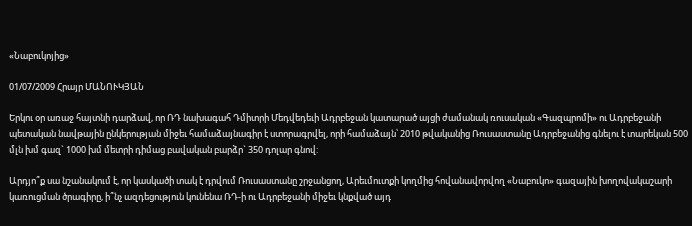«Նաբուկոյից»

01/07/2009 Հրայր ՄԱՆՈՒԿՅԱՆ

Երկու օր առաջ հայտնի դարձավ, որ ՌԴ նախագահ Դմիտրի Մեդվեդեւի Ադրբեջան կատարած այցի ժամանակ ռուսական «Գազպրոմի» ու Ադրբեջանի պետական նավթային ընկերության միջեւ համաձայնագիր է ստորագրվել, որի համաձայն՝ 2010 թվականից Ռուսաստանը Ադրբեջանից գնելու է տարեկան 500 մլն խմ գազ` 1000 խմ մետրի դիմաց բավական բարձր` 350 դոլար գնով:

Արդյո՞ք սա նշանակում է, որ կասկածի տակ է դրվում Ռուսաստանը շրջանցող, Արեւմուտքի կողմից հովանավորվող «Նաբուկո» գազային խողովակաշարի կառուցման ծրագիրը, ի՞նչ ազդեցություն կունենա ՌԴ-ի ու Ադրբեջանի միջեւ կնքված այդ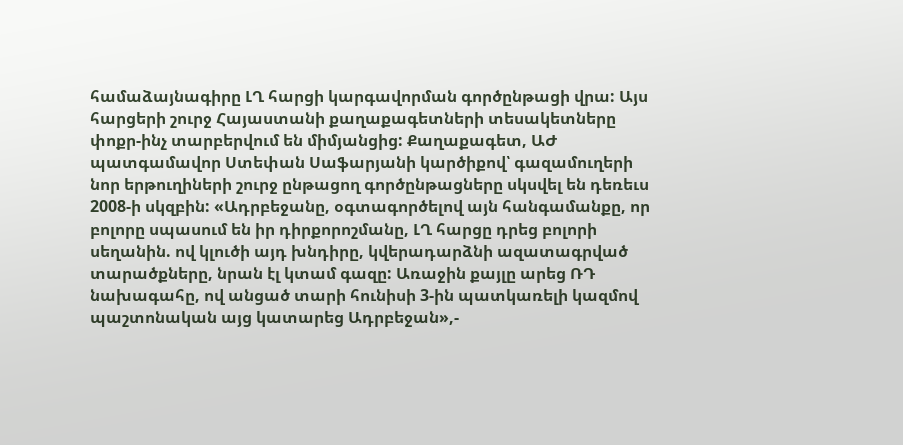համաձայնագիրը ԼՂ հարցի կարգավորման գործընթացի վրա: Այս հարցերի շուրջ Հայաստանի քաղաքագետների տեսակետները փոքր-ինչ տարբերվում են միմյանցից: Քաղաքագետ, ԱԺ պատգամավոր Ստեփան Սաֆարյանի կարծիքով՝ գազամուղերի նոր երթուղիների շուրջ ընթացող գործընթացները սկսվել են դեռեւս 2008-ի սկզբին: «Ադրբեջանը, օգտագործելով այն հանգամանքը, որ բոլորը սպասում են իր դիրքորոշմանը, ԼՂ հարցը դրեց բոլորի սեղանին. ով կլուծի այդ խնդիրը, կվերադարձնի ազատագրված տարածքները, նրան էլ կտամ գազը: Առաջին քայլը արեց ՌԴ նախագահը, ով անցած տարի հունիսի 3-ին պատկառելի կազմով պաշտոնական այց կատարեց Ադրբեջան»,-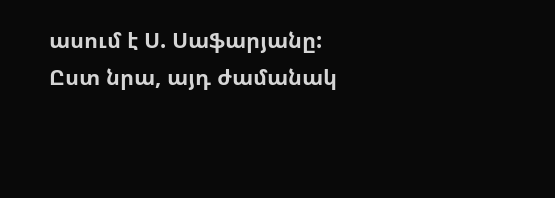ասում է Ս. Սաֆարյանը: Ըստ նրա, այդ ժամանակ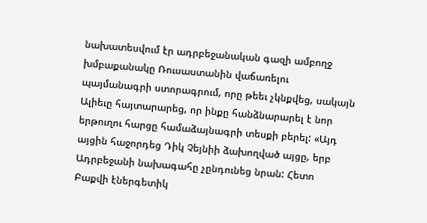նախատեսվում էր ադրբեջանական գազի ամբողջ խմբաքանակը Ռուսաստանին վաճառելու պայմանագրի ստորագրում, որը թեեւ չկնքվեց, սակայն Ալիեւը հայտարարեց, որ ինքը հանձնարարել է նոր երթուղու հարցը համաձայնագրի տեսքի բերել: «Այդ այցին հաջորդեց Դիկ Չեյնիի ձախողված այցը, երբ Ադրբեջանի նախագահը չընդունեց նրան: Հետո Բաքվի էներգետիկ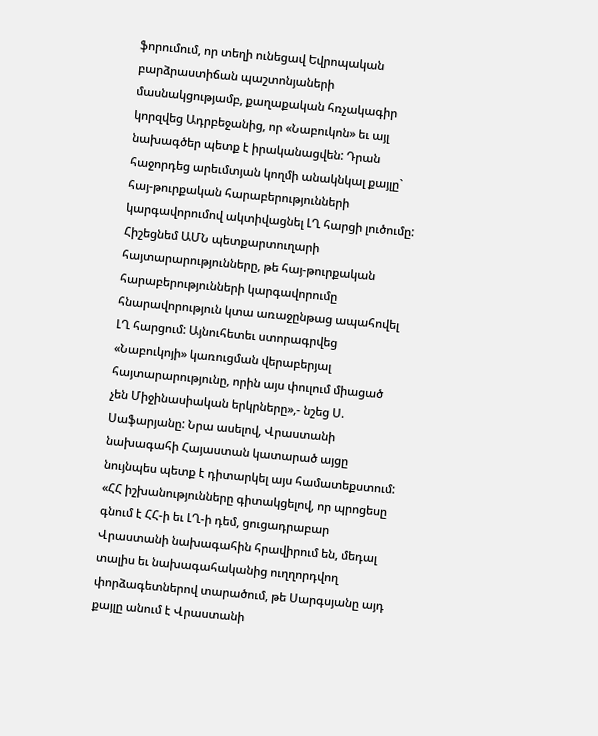ֆորումում, որ տեղի ունեցավ Եվրոպական բարձրաստիճան պաշտոնյաների մասնակցությամբ, քաղաքական հռչակագիր կորզվեց Ադրբեջանից, որ «Նաբուկոն» եւ այլ նախագծեր պետք է իրականացվեն: Դրան հաջորդեց արեւմտյան կողմի անակնկալ քայլը` հայ-թուրքական հարաբերությունների կարգավորումով ակտիվացնել ԼՂ հարցի լուծումը: Հիշեցնեմ ԱՄՆ պետքարտուղարի հայտարարությունները, թե հայ-թուրքական հարաբերությունների կարգավորումը հնարավորություն կտա առաջընթաց ապահովել ԼՂ հարցում: Այնուհետեւ ստորագրվեց «Նաբուկոյի» կառուցման վերաբերյալ հայտարարությունը, որին այս փուլում միացած չեն Միջինասիական երկրները»,- նշեց Ս. Սաֆարյանը: Նրա ասելով, Վրաստանի նախագահի Հայաստան կատարած այցը նույնպես պետք է դիտարկել այս համատեքստում: «ՀՀ իշխանությունները գիտակցելով, որ պրոցեսը գնում է ՀՀ-ի եւ ԼՂ-ի դեմ, ցուցադրաբար Վրաստանի նախագահին հրավիրում են, մեդալ տալիս եւ նախագահականից ուղղորդվող փորձագետներով տարածում, թե Սարգսյանը այդ քայլը անում է Վրաստանի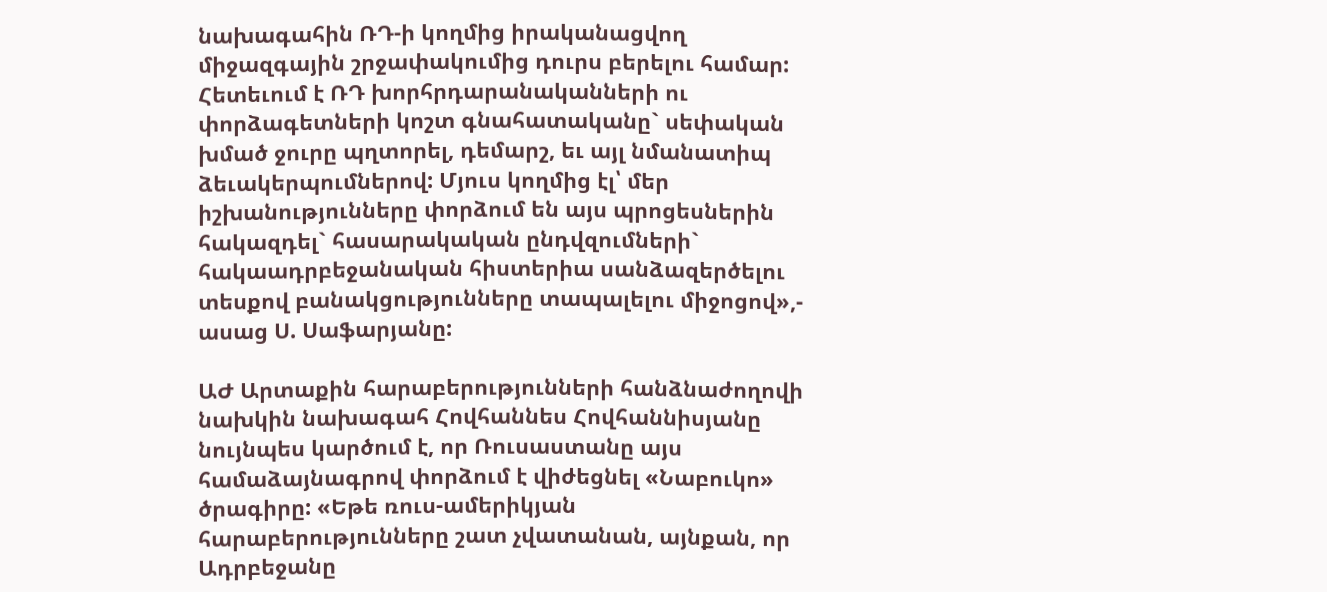նախագահին ՌԴ-ի կողմից իրականացվող միջազգային շրջափակումից դուրս բերելու համար: Հետեւում է ՌԴ խորհրդարանականների ու փորձագետների կոշտ գնահատականը` սեփական խմած ջուրը պղտորել, դեմարշ, եւ այլ նմանատիպ ձեւակերպումներով: Մյուս կողմից էլ՝ մեր իշխանությունները փորձում են այս պրոցեսներին հակազդել` հասարակական ընդվզումների` հակաադրբեջանական հիստերիա սանձազերծելու տեսքով բանակցությունները տապալելու միջոցով»,- ասաց Ս. Սաֆարյանը:

ԱԺ Արտաքին հարաբերությունների հանձնաժողովի նախկին նախագահ Հովհաննես Հովհաննիսյանը նույնպես կարծում է, որ Ռուսաստանը այս համաձայնագրով փորձում է վիժեցնել «Նաբուկո» ծրագիրը: «Եթե ռուս-ամերիկյան հարաբերությունները շատ չվատանան, այնքան, որ Ադրբեջանը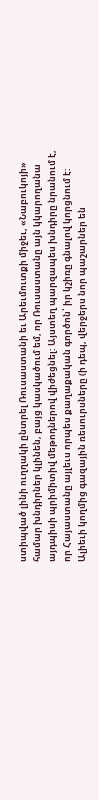ստիպված լինի ուղղակի ընտրել Ռուսաստանի եւ Արեւմուտքի միջեւ, «Նաբուկոյի» համար խնդիրներ կլինեն, բայց կասկածում եմ, որ Ռուսաստանը այն կկարողանա այդպիսի պրիմիտիվ մեթոդներով վիժեցնել: Այստեղ պարզապես խնդիրը նրանում է, որ Հայաստանը այլեւս որպես քաղաքական գործոն՝ իր կշիռը գնալով կորցնում է: Ալիեւի կողմից գազային ռեսուրսները (ի դեպ, վերջերս նոր պաշարներ են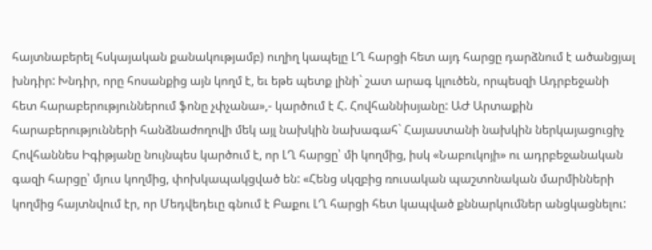հայտնաբերել հսկայական քանակությամբ) ուղիղ կապելը ԼՂ հարցի հետ այդ հարցը դարձնում է ածանցյալ խնդիր: Խնդիր, որը հոսանքից այն կողմ է, եւ եթե պետք լինի` շատ արագ կլուծեն, որպեսզի Ադրբեջանի հետ հարաբերություններում ֆոնը չփչանա»,- կարծում է Հ. Հովհաննիսյանը: ԱԺ Արտաքին հարաբերությունների հանձնաժողովի մեկ այլ նախկին նախագահ` Հայաստանի նախկին ներկայացուցիչ Հովհաննես Իգիթյանը նույնպես կարծում է, որ ԼՂ հարցը՝ մի կողմից, իսկ «Նաբուկոյի» ու ադրբեջանական գազի հարցը՝ մյուս կողմից, փոխկապակցված են: «Հենց սկզբից ռուսական պաշտոնական մարմինների կողմից հայտնվում էր, որ Մեդվեդեւը գնում է Բաքու ԼՂ հարցի հետ կապված քննարկումներ անցկացնելու: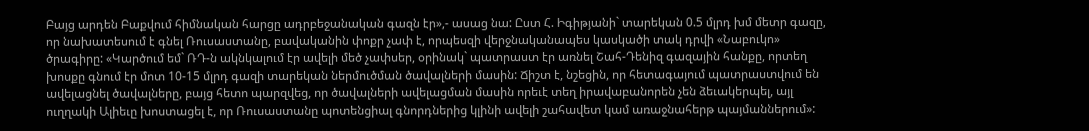Բայց արդեն Բաքվում հիմնական հարցը ադրբեջանական գազն էր»,- ասաց նա: Ըստ Հ. Իգիթյանի` տարեկան 0.5 մլրդ խմ մետր գազը, որ նախատեսում է գնել Ռուսաստանը, բավականին փոքր չափ է, որպեսզի վերջնականապես կասկածի տակ դրվի «Նաբուկո» ծրագիրը: «Կարծում եմ` ՌԴ-ն ակնկալում էր ավելի մեծ չափսեր, օրինակ` պատրաստ էր առնել Շահ-Դենիզ գազային հանքը, որտեղ խոսքը գնում էր մոտ 10-15 մլրդ գազի տարեկան ներմուծման ծավալների մասին: Ճիշտ է, նշեցին, որ հետագայում պատրաստվում են ավելացնել ծավալները, բայց հետո պարզվեց, որ ծավալների ավելացման մասին որեւէ տեղ իրավաբանորեն չեն ձեւակերպել, այլ ուղղակի Ալիեւը խոստացել է, որ Ռուսաստանը պոտենցիալ գնորդներից կլինի ավելի շահավետ կամ առաջնահերթ պայմաններում»: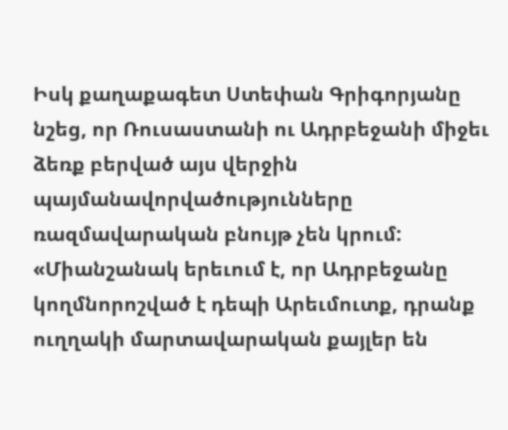Իսկ քաղաքագետ Ստեփան Գրիգորյանը նշեց, որ Ռուսաստանի ու Ադրբեջանի միջեւ ձեռք բերված այս վերջին պայմանավորվածությունները ռազմավարական բնույթ չեն կրում: «Միանշանակ երեւում է, որ Ադրբեջանը կողմնորոշված է դեպի Արեւմուտք, դրանք ուղղակի մարտավարական քայլեր են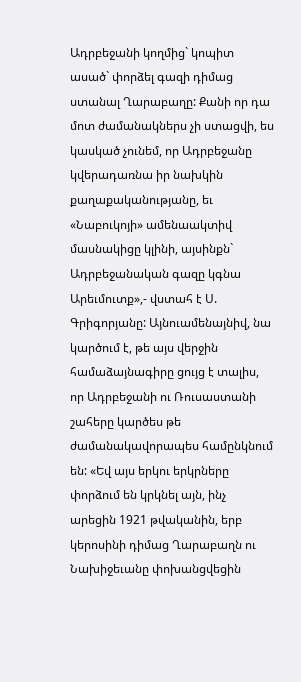Ադրբեջանի կողմից` կոպիտ ասած` փորձել գազի դիմաց ստանալ Ղարաբաղը: Քանի որ դա մոտ ժամանակներս չի ստացվի, ես կասկած չունեմ, որ Ադրբեջանը կվերադառնա իր նախկին քաղաքականությանը, եւ «Նաբուկոյի» ամենաակտիվ մասնակիցը կլինի, այսինքն` Ադրբեջանական գազը կգնա Արեւմուտք»,- վստահ է Ս. Գրիգորյանը: Այնուամենայնիվ, նա կարծում է, թե այս վերջին համաձայնագիրը ցույց է տալիս, որ Ադրբեջանի ու Ռուսաստանի շահերը կարծես թե ժամանակավորապես համընկնում են: «Եվ այս երկու երկրները փորձում են կրկնել այն, ինչ արեցին 1921 թվականին, երբ կերոսինի դիմաց Ղարաբաղն ու Նախիջեւանը փոխանցվեցին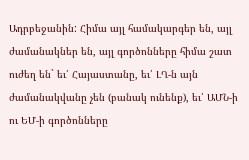Ադրբեջանին: Հիմա այլ համակարգեր են, այլ ժամանակներ են, այլ գործոնները հիմա շատ ուժեղ են` եւ՛ Հայաստանը, եւ՛ ԼՂ-ն այն ժամանակվանը չեն (բանակ ունենք), եւ՛ ԱՄՆ-ի ու ԵՄ-ի գործոնները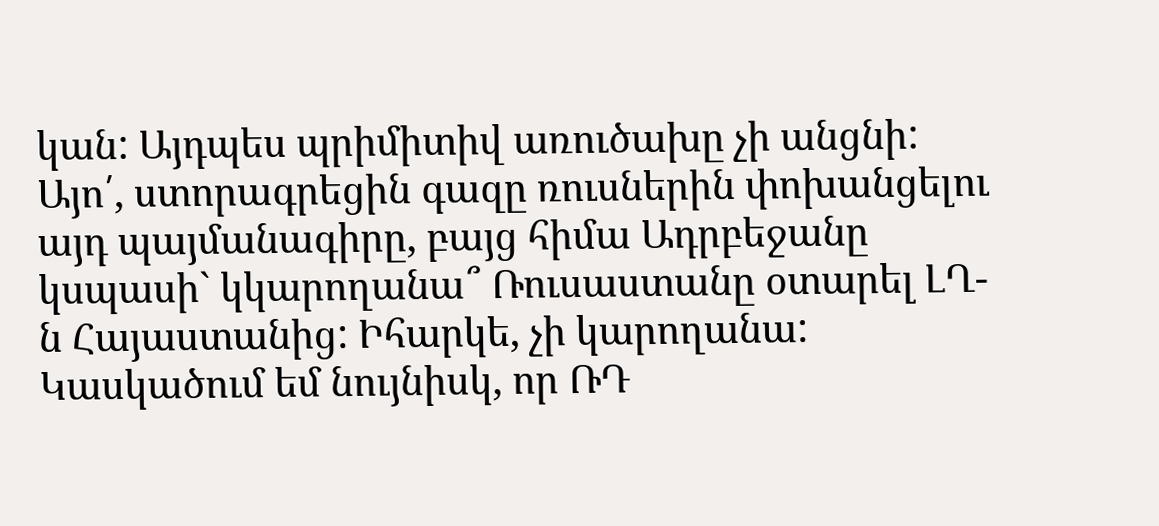կան: Այդպես պրիմիտիվ առուծախը չի անցնի: Այո՛, ստորագրեցին գազը ռուսներին փոխանցելու այդ պայմանագիրը, բայց հիմա Ադրբեջանը կսպասի` կկարողանա՞ Ռուսաստանը օտարել ԼՂ-ն Հայաստանից: Իհարկե, չի կարողանա: Կասկածում եմ նույնիսկ, որ ՌԴ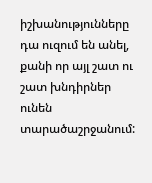իշխանությունները դա ուզում են անել, քանի որ այլ շատ ու շատ խնդիրներ ունեն տարածաշրջանում: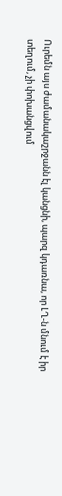Ուրեմն այս ժամանակաշրջանն էլ կանցնի, պարզ կդառնա, որ ԼՂ-ն մնում է իր տեղում, չի փոխանցվում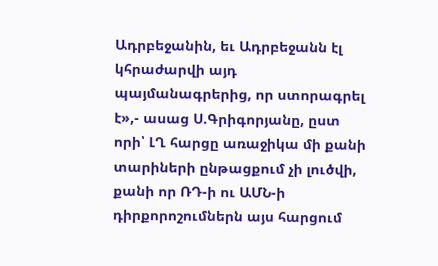Ադրբեջանին, եւ Ադրբեջանն էլ կհրաժարվի այդ պայմանագրերից, որ ստորագրել է»,- ասաց Ս.Գրիգորյանը, ըստ որի՝ ԼՂ հարցը առաջիկա մի քանի տարիների ընթացքում չի լուծվի, քանի որ ՌԴ-ի ու ԱՄՆ-ի դիրքորոշումներն այս հարցում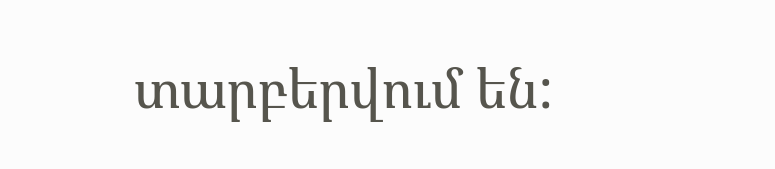տարբերվում են: